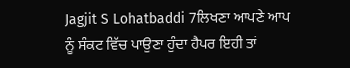Jagjit S Lohatbaddi 7ਲਿਖਣਾ ਆਪਣੇ ਆਪ ਨੂੰ ਸੰਕਟ ਵਿੱਚ ਪਾਉਣਾ ਹੁੰਦਾ ਹੈਪਰ ਇਹੀ ਤਾਂ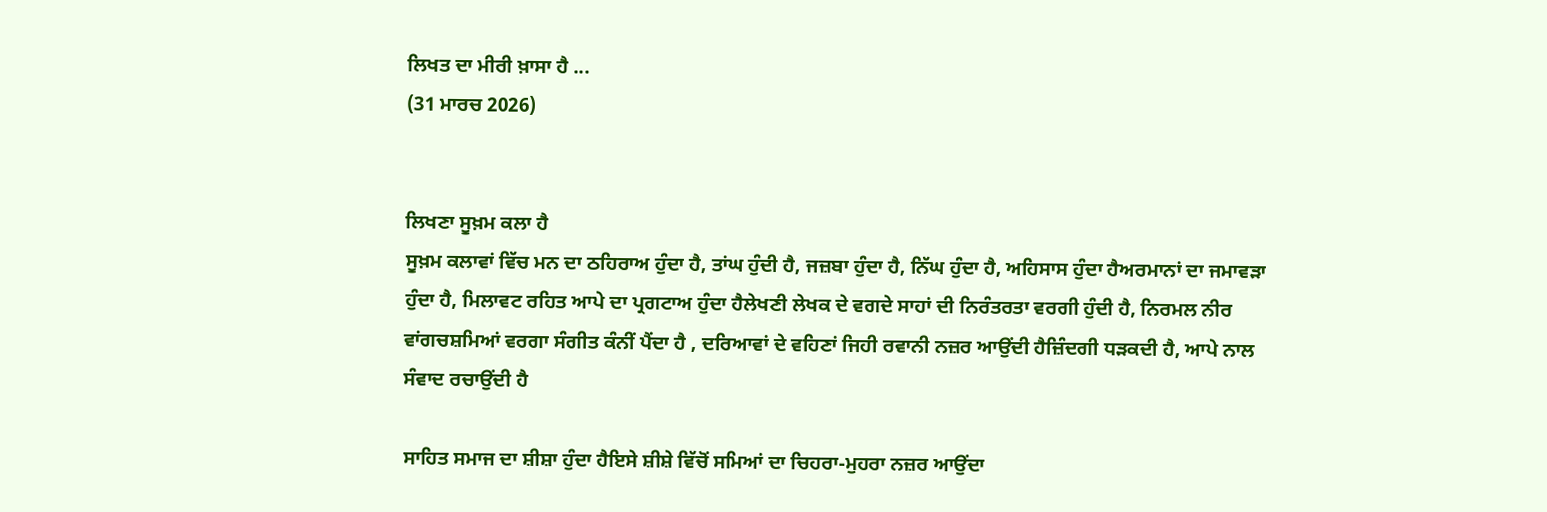ਲਿਖਤ ਦਾ ਮੀਰੀ ਖ਼ਾਸਾ ਹੈ ...
(31 ਮਾਰਚ 2026)


ਲਿਖਣਾ ਸੂਖ਼ਮ ਕਲਾ ਹੈ
ਸੂਖ਼ਮ ਕਲਾਵਾਂ ਵਿੱਚ ਮਨ ਦਾ ਠਹਿਰਾਅ ਹੁੰਦਾ ਹੈ, ਤਾਂਘ ਹੁੰਦੀ ਹੈ, ਜਜ਼ਬਾ ਹੁੰਦਾ ਹੈ, ਨਿੱਘ ਹੁੰਦਾ ਹੈ, ਅਹਿਸਾਸ ਹੁੰਦਾ ਹੈਅਰਮਾਨਾਂ ਦਾ ਜਮਾਵੜਾ ਹੁੰਦਾ ਹੈ, ਮਿਲਾਵਟ ਰਹਿਤ ਆਪੇ ਦਾ ਪ੍ਰਗਟਾਅ ਹੁੰਦਾ ਹੈਲੇਖਣੀ ਲੇਖਕ ਦੇ ਵਗਦੇ ਸਾਹਾਂ ਦੀ ਨਿਰੰਤਰਤਾ ਵਰਗੀ ਹੁੰਦੀ ਹੈ, ਨਿਰਮਲ ਨੀਰ ਵਾਂਗਚਸ਼ਮਿਆਂ ਵਰਗਾ ਸੰਗੀਤ ਕੰਨੀਂ ਪੈਂਦਾ ਹੈ , ਦਰਿਆਵਾਂ ਦੇ ਵਹਿਣਾਂ ਜਿਹੀ ਰਵਾਨੀ ਨਜ਼ਰ ਆਉਂਦੀ ਹੈਜ਼ਿੰਦਗੀ ਧੜਕਦੀ ਹੈ, ਆਪੇ ਨਾਲ ਸੰਵਾਦ ਰਚਾਉਂਦੀ ਹੈ

ਸਾਹਿਤ ਸਮਾਜ ਦਾ ਸ਼ੀਸ਼ਾ ਹੁੰਦਾ ਹੈਇਸੇ ਸ਼ੀਸ਼ੇ ਵਿੱਚੋਂ ਸਮਿਆਂ ਦਾ ਚਿਹਰਾ-ਮੁਹਰਾ ਨਜ਼ਰ ਆਉਂਦਾ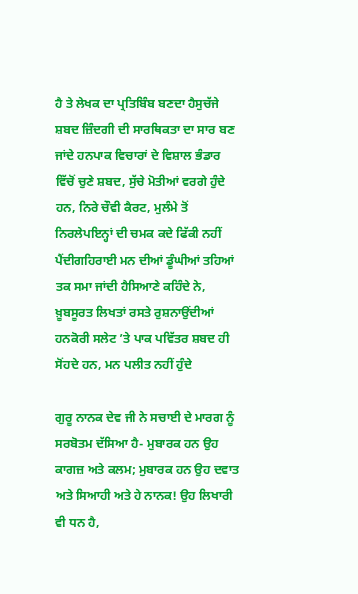ਹੈ ਤੇ ਲੇਖਕ ਦਾ ਪ੍ਰਤਿਬਿੰਬ ਬਣਦਾ ਹੈਸੁਚੱਜੇ ਸ਼ਬਦ ਜ਼ਿੰਦਗੀ ਦੀ ਸਾਰਥਿਕਤਾ ਦਾ ਸਾਰ ਬਣ ਜਾਂਦੇ ਹਨਪਾਕ ਵਿਚਾਰਾਂ ਦੇ ਵਿਸ਼ਾਲ ਭੰਡਾਰ ਵਿੱਚੋਂ ਚੁਣੇ ਸ਼ਬਦ, ਸੁੱਚੇ ਮੋਤੀਆਂ ਵਰਗੇ ਹੁੰਦੇ ਹਨ, ਨਿਰੇ ਚੌਵੀ ਕੈਰਟ, ਮੁਲੰਮੇ ਤੋਂ ਨਿਰਲੇਪਇਨ੍ਹਾਂ ਦੀ ਚਮਕ ਕਦੇ ਫਿੱਕੀ ਨਹੀਂ ਪੈਂਦੀਗਹਿਰਾਈ ਮਨ ਦੀਆਂ ਡੂੰਘੀਆਂ ਤਹਿਆਂ ਤਕ ਸਮਾ ਜਾਂਦੀ ਹੈਸਿਆਣੇ ਕਹਿੰਦੇ ਨੇ, ਖ਼ੂਬਸੂਰਤ ਲਿਖਤਾਂ ਰਸਤੇ ਰੁਸ਼ਨਾਉਂਦੀਆਂ ਹਨਕੋਰੀ ਸਲੇਟ ’ਤੇ ਪਾਕ ਪਵਿੱਤਰ ਸ਼ਬਦ ਹੀ ਸੋਂਹਦੇ ਹਨ, ਮਨ ਪਲੀਤ ਨਹੀਂ ਹੁੰਦੇ

ਗੁਰੂ ਨਾਨਕ ਦੇਵ ਜੀ ਨੇ ਸਚਾਈ ਦੇ ਮਾਰਗ ਨੂੰ ਸਰਬੋਤਮ ਦੱਸਿਆ ਹੈ- ਮੁਬਾਰਕ ਹਨ ਉਹ ਕਾਗਜ਼ ਅਤੇ ਕਲਮ; ਮੁਬਾਰਕ ਹਨ ਉਹ ਦਵਾਤ ਅਤੇ ਸਿਆਹੀ ਅਤੇ ਹੇ ਨਾਨਕ! ਉਹ ਲਿਖਾਰੀ ਵੀ ਧਨ ਹੈ,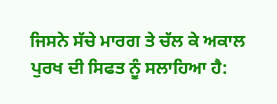ਜਿਸਨੇ ਸੱਚੇ ਮਾਰਗ ਤੇ ਚੱਲ ਕੇ ਅਕਾਲ ਪੁਰਖ ਦੀ ਸਿਫਤ ਨੂੰ ਸਲਾਹਿਆ ਹੈ: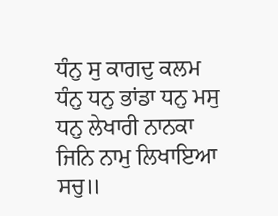ਧੰਨੁ ਸੁ ਕਾਗਦੁ ਕਲਮ ਧੰਨੁ ਧਨੁ ਭਾਂਡਾ ਧਨੁ ਮਸੁ
ਧਨੁ ਲੇਖਾਰੀ ਨਾਨਕਾ ਜਿਨਿ ਨਾਮੁ ਲਿਖਾਇਆ ਸਚੁ॥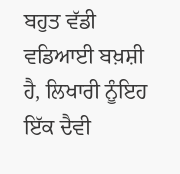ਬਹੁਤ ਵੱਡੀ ਵਡਿਆਈ ਬਖ਼ਸ਼ੀ ਹੈ, ਲਿਖਾਰੀ ਨੂੰਇਹ ਇੱਕ ਦੈਵੀ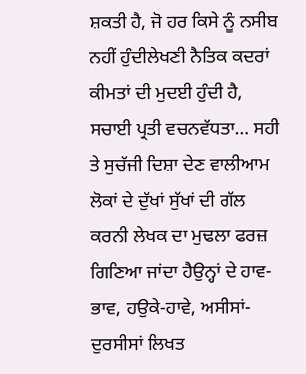ਸ਼ਕਤੀ ਹੈ, ਜੋ ਹਰ ਕਿਸੇ ਨੂੰ ਨਸੀਬ ਨਹੀਂ ਹੁੰਦੀਲੇਖਣੀ ਨੈਤਿਕ ਕਦਰਾਂ ਕੀਮਤਾਂ ਦੀ ਮੁਦਈ ਹੁੰਦੀ ਹੈ, ਸਚਾਈ ਪ੍ਰਤੀ ਵਚਨਵੱਧਤਾ… ਸਹੀ ਤੇ ਸੁਚੱਜੀ ਦਿਸ਼ਾ ਦੇਣ ਵਾਲੀਆਮ ਲੋਕਾਂ ਦੇ ਦੁੱਖਾਂ ਸੁੱਖਾਂ ਦੀ ਗੱਲ ਕਰਨੀ ਲੇਖਕ ਦਾ ਮੁਢਲਾ ਫਰਜ਼ ਗਿਣਿਆ ਜਾਂਦਾ ਹੈਉਨ੍ਹਾਂ ਦੇ ਹਾਵ-ਭਾਵ, ਹਉਕੇ-ਹਾਵੇ, ਅਸੀਸਾਂ-ਦੁਰਸੀਸਾਂ ਲਿਖਤ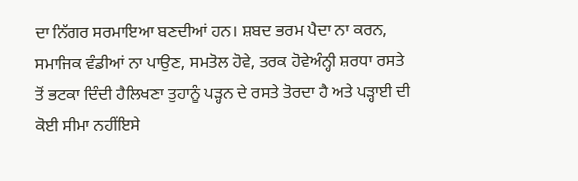ਦਾ ਨਿੱਗਰ ਸਰਮਾਇਆ ਬਣਦੀਆਂ ਹਨ। ਸ਼ਬਦ ਭਰਮ ਪੈਦਾ ਨਾ ਕਰਨ, ਸਮਾਜਿਕ ਵੰਡੀਆਂ ਨਾ ਪਾਉਣ, ਸਮਤੋਲ ਹੋਵੇ, ਤਰਕ ਹੋਵੇਅੰਨ੍ਹੀ ਸ਼ਰਧਾ ਰਸਤੇ ਤੋਂ ਭਟਕਾ ਦਿੰਦੀ ਹੈਲਿਖਣਾ ਤੁਹਾਨੂੰ ਪੜ੍ਹਨ ਦੇ ਰਸਤੇ ਤੋਰਦਾ ਹੈ ਅਤੇ ਪੜ੍ਹਾਈ ਦੀ ਕੋਈ ਸੀਮਾ ਨਹੀਂਇਸੇ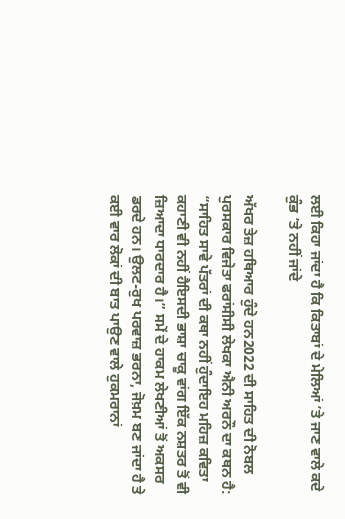ਲਈ ਕਿਹਾ ਜਾਂਦਾ ਹੈ ਕਿ ਕਿਤਾਬਾਂ ਦੇ ਮੇਲਿਆਂ ’ਤੇ ਜਾਣ ਵਾਲੇ ਕਦੇ ਕੁੰਭ ’ਤੇ ਨਹੀਂ ਜਾਂਦੇ

ਅੱਖਰ ਤੇਜ਼ ਹਥਿਆਰ ਹੁੰਦੇ ਹਨ2022 ਦੀ ਸਾਹਿਤ ਦੀ ਨੋਬਲ ਪੁਰਸਕਾਰ ਵਿਜੇਤਾ ਫਰਾਂਸੀਸੀ ਲੇਖਕਾ ਐਨੀ ਅਰਨੌ ਦਾ ਕਥਨ ਹੈ: “ਸਾਹਿਤ ਸਾਵੇ ਪੱਤਰਾਂ ਦੀ ਕਥਾ ਨਹੀਂ ਹੁੰਦਾਇਹ ਮਹਿਜ਼ ਕਵਿਤਾ ਕਹਾਣੀ ਵੀ ਨਹੀਂ ਹੈਇਸਦੀ ਭਾਸ਼ਾ ਚਾਕੂ ਵਾਂਗ ਇੱਕ ਨਸ਼ਤਰ ਤੋਂ ਵੀ ਜ਼ਿਆਦਾ ਧਾਰਦਾਰ ਹੈ।” ਸਮੇਂ ਦੇ ਹਾਕਮ ਲੇਖਣੀਆਂ ਤੋਂ ਅਕਸਰ ਡਰਦੇ ਹਨ। ਉਲਟ-ਰੁਖ ਪਰਵਾਜ਼ ਭਰਨਾ, ਜੋਖ਼ਮ ਬਣ ਜਾਂਦਾ ਹੈ ਤੇ ਕਈ ਵਾਰ ਲੋਕਾਂ ਦੀ ਬਾਤ ਪਾਉਣ ਵਾਲੇ ਹੁਕਮਰਾਨਾਂ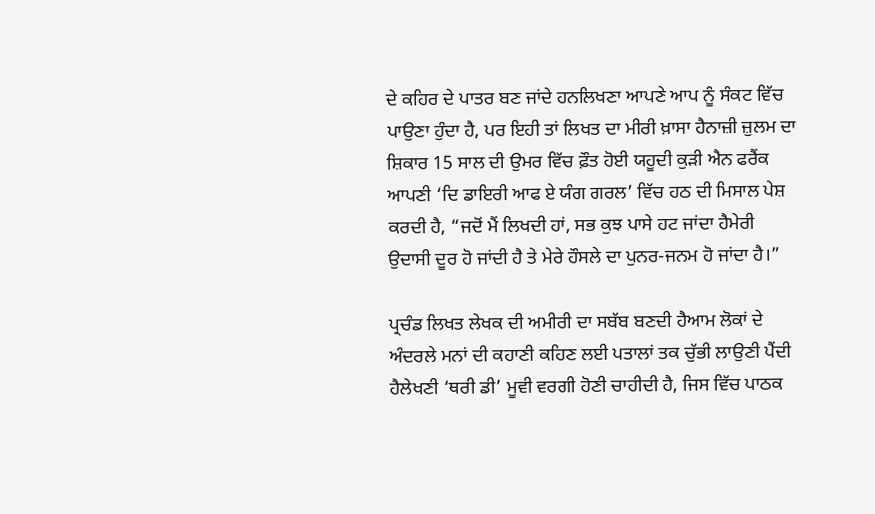ਦੇ ਕਹਿਰ ਦੇ ਪਾਤਰ ਬਣ ਜਾਂਦੇ ਹਨਲਿਖਣਾ ਆਪਣੇ ਆਪ ਨੂੰ ਸੰਕਟ ਵਿੱਚ ਪਾਉਣਾ ਹੁੰਦਾ ਹੈ, ਪਰ ਇਹੀ ਤਾਂ ਲਿਖਤ ਦਾ ਮੀਰੀ ਖ਼ਾਸਾ ਹੈਨਾਜ਼ੀ ਜ਼ੁਲਮ ਦਾ ਸ਼ਿਕਾਰ 15 ਸਾਲ ਦੀ ਉਮਰ ਵਿੱਚ ਫ਼ੌਤ ਹੋਈ ਯਹੂਦੀ ਕੁੜੀ ਐਨ ਫਰੈਂਕ ਆਪਣੀ ‘ਦਿ ਡਾਇਰੀ ਆਫ ਏ ਯੰਗ ਗਰਲ’ ਵਿੱਚ ਹਠ ਦੀ ਮਿਸਾਲ ਪੇਸ਼ ਕਰਦੀ ਹੈ, “ਜਦੋਂ ਮੈਂ ਲਿਖਦੀ ਹਾਂ, ਸਭ ਕੁਝ ਪਾਸੇ ਹਟ ਜਾਂਦਾ ਹੈਮੇਰੀ ਉਦਾਸੀ ਦੂਰ ਹੋ ਜਾਂਦੀ ਹੈ ਤੇ ਮੇਰੇ ਹੌਸਲੇ ਦਾ ਪੁਨਰ-ਜਨਮ ਹੋ ਜਾਂਦਾ ਹੈ।”

ਪ੍ਰਚੰਡ ਲਿਖਤ ਲੇਖਕ ਦੀ ਅਮੀਰੀ ਦਾ ਸਬੱਬ ਬਣਦੀ ਹੈਆਮ ਲੋਕਾਂ ਦੇ ਅੰਦਰਲੇ ਮਨਾਂ ਦੀ ਕਹਾਣੀ ਕਹਿਣ ਲਈ ਪਤਾਲਾਂ ਤਕ ਚੁੱਭੀ ਲਾਉਣੀ ਪੈਂਦੀ ਹੈਲੇਖਣੀ ‘ਥਰੀ ਡੀ’ ਮੂਵੀ ਵਰਗੀ ਹੋਣੀ ਚਾਹੀਦੀ ਹੈ, ਜਿਸ ਵਿੱਚ ਪਾਠਕ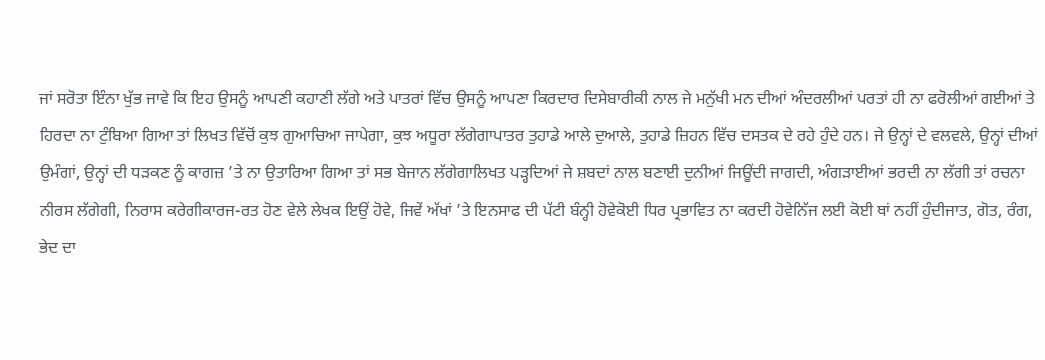ਜਾਂ ਸਰੋਤਾ ਇੰਨਾ ਖੁੱਭ ਜਾਵੇ ਕਿ ਇਹ ਉਸਨੂੰ ਆਪਣੀ ਕਹਾਣੀ ਲੱਗੇ ਅਤੇ ਪਾਤਰਾਂ ਵਿੱਚ ਉਸਨੂੰ ਆਪਣਾ ਕਿਰਦਾਰ ਦਿਸੇਬਾਰੀਕੀ ਨਾਲ ਜੇ ਮਨੁੱਖੀ ਮਨ ਦੀਆਂ ਅੰਦਰਲੀਆਂ ਪਰਤਾਂ ਹੀ ਨਾ ਫਰੋਲੀਆਂ ਗਈਆਂ ਤੇ ਹਿਰਦਾ ਨਾ ਟੁੰਬਿਆ ਗਿਆ ਤਾਂ ਲਿਖਤ ਵਿੱਚੋਂ ਕੁਝ ਗੁਆਚਿਆ ਜਾਪੇਗਾ, ਕੁਝ ਅਧੂਰਾ ਲੱਗੇਗਾਪਾਤਰ ਤੁਹਾਡੇ ਆਲੇ ਦੁਆਲੇ, ਤੁਹਾਡੇ ਜ਼ਿਹਨ ਵਿੱਚ ਦਸਤਕ ਦੇ ਰਹੇ ਹੁੰਦੇ ਹਨ। ਜੇ ਉਨ੍ਹਾਂ ਦੇ ਵਲਵਲੇ, ਉਨ੍ਹਾਂ ਦੀਆਂ ਉਮੰਗਾਂ, ਉਨ੍ਹਾਂ ਦੀ ਧੜਕਣ ਨੂੰ ਕਾਗਜ਼ ’ਤੇ ਨਾ ਉਤਾਰਿਆ ਗਿਆ ਤਾਂ ਸਭ ਬੇਜਾਨ ਲੱਗੇਗਾਲਿਖਤ ਪੜ੍ਹਦਿਆਂ ਜੇ ਸ਼ਬਦਾਂ ਨਾਲ ਬਣਾਈ ਦੁਨੀਆਂ ਜਿਊਂਦੀ ਜਾਗਦੀ, ਅੰਗੜਾਈਆਂ ਭਰਦੀ ਨਾ ਲੱਗੀ ਤਾਂ ਰਚਨਾ ਨੀਰਸ ਲੱਗੇਗੀ, ਨਿਰਾਸ ਕਰੇਗੀਕਾਰਜ-ਰਤ ਹੋਣ ਵੇਲੇ ਲੇਖਕ ਇਉਂ ਹੋਵੇ, ਜਿਵੇਂ ਅੱਖਾਂ ’ਤੇ ਇਨਸਾਫ ਦੀ ਪੱਟੀ ਬੰਨ੍ਹੀ ਹੋਵੇਕੋਈ ਧਿਰ ਪ੍ਰਭਾਵਿਤ ਨਾ ਕਰਦੀ ਹੋਵੇਨਿੱਜ ਲਈ ਕੋਈ ਥਾਂ ਨਹੀਂ ਹੁੰਦੀਜਾਤ, ਗੋਤ, ਰੰਗ, ਭੇਦ ਦਾ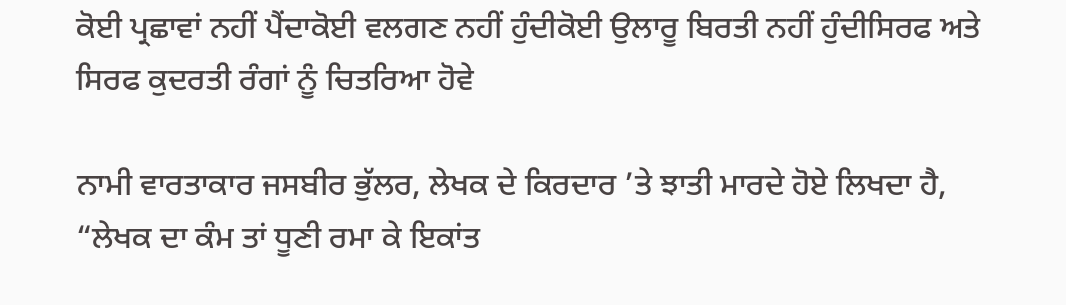ਕੋਈ ਪ੍ਰਛਾਵਾਂ ਨਹੀਂ ਪੈਂਦਾਕੋਈ ਵਲਗਣ ਨਹੀਂ ਹੁੰਦੀਕੋਈ ਉਲਾਰੂ ਬਿਰਤੀ ਨਹੀਂ ਹੁੰਦੀਸਿਰਫ ਅਤੇ ਸਿਰਫ ਕੁਦਰਤੀ ਰੰਗਾਂ ਨੂੰ ਚਿਤਰਿਆ ਹੋਵੇ

ਨਾਮੀ ਵਾਰਤਾਕਾਰ ਜਸਬੀਰ ਭੁੱਲਰ, ਲੇਖਕ ਦੇ ਕਿਰਦਾਰ ’ਤੇ ਝਾਤੀ ਮਾਰਦੇ ਹੋਏ ਲਿਖਦਾ ਹੈ, “ਲੇਖਕ ਦਾ ਕੰਮ ਤਾਂ ਧੂਣੀ ਰਮਾ ਕੇ ਇਕਾਂਤ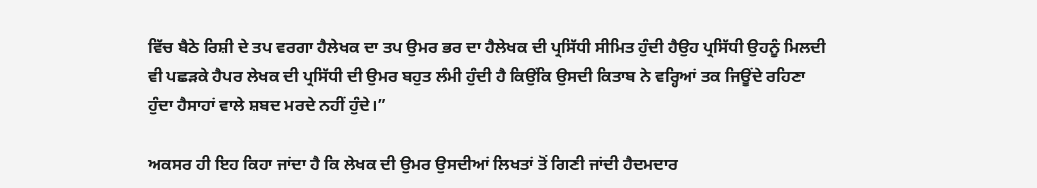ਵਿੱਚ ਬੈਠੇ ਰਿਸ਼ੀ ਦੇ ਤਪ ਵਰਗਾ ਹੈਲੇਖਕ ਦਾ ਤਪ ਉਮਰ ਭਰ ਦਾ ਹੈਲੇਖਕ ਦੀ ਪ੍ਰਸਿੱਧੀ ਸੀਮਿਤ ਹੁੰਦੀ ਹੈਉਹ ਪ੍ਰਸਿੱਧੀ ਉਹਨੂੰ ਮਿਲਦੀ ਵੀ ਪਛੜਕੇ ਹੈਪਰ ਲੇਖਕ ਦੀ ਪ੍ਰਸਿੱਧੀ ਦੀ ਉਮਰ ਬਹੁਤ ਲੰਮੀ ਹੁੰਦੀ ਹੈ ਕਿਉਂਕਿ ਉਸਦੀ ਕਿਤਾਬ ਨੇ ਵਰ੍ਹਿਆਂ ਤਕ ਜਿਊਂਦੇ ਰਹਿਣਾ ਹੁੰਦਾ ਹੈਸਾਹਾਂ ਵਾਲੇ ਸ਼ਬਦ ਮਰਦੇ ਨਹੀਂ ਹੁੰਦੇ।”

ਅਕਸਰ ਹੀ ਇਹ ਕਿਹਾ ਜਾਂਦਾ ਹੈ ਕਿ ਲੇਖਕ ਦੀ ਉਮਰ ਉਸਦੀਆਂ ਲਿਖਤਾਂ ਤੋਂ ਗਿਣੀ ਜਾਂਦੀ ਹੈਦਮਦਾਰ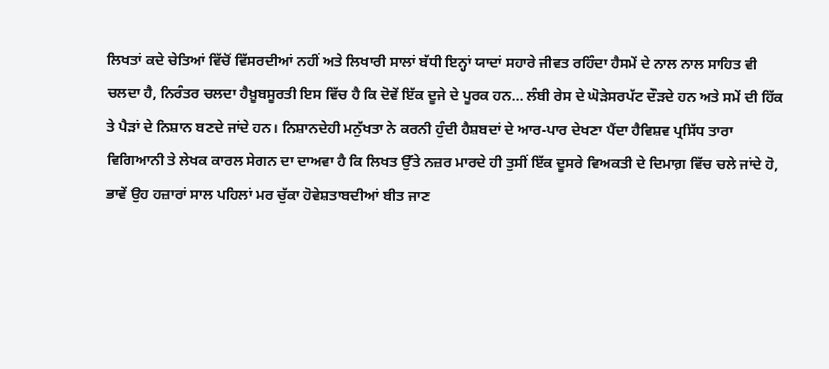ਲਿਖਤਾਂ ਕਦੇ ਚੇਤਿਆਂ ਵਿੱਚੋਂ ਵਿੱਸਰਦੀਆਂ ਨਹੀਂ ਅਤੇ ਲਿਖਾਰੀ ਸਾਲਾਂ ਬੱਧੀ ਇਨ੍ਹਾਂ ਯਾਦਾਂ ਸਹਾਰੇ ਜੀਵਤ ਰਹਿੰਦਾ ਹੈਸਮੇਂ ਦੇ ਨਾਲ ਨਾਲ ਸਾਹਿਤ ਵੀ ਚਲਦਾ ਹੈ, ਨਿਰੰਤਰ ਚਲਦਾ ਹੈਖ਼ੂਬਸੂਰਤੀ ਇਸ ਵਿੱਚ ਹੈ ਕਿ ਦੋਵੇਂ ਇੱਕ ਦੂਜੇ ਦੇ ਪੂਰਕ ਹਨ… ਲੰਬੀ ਰੇਸ ਦੇ ਘੋੜੇਸਰਪੱਟ ਦੌੜਦੇ ਹਨ ਅਤੇ ਸਮੇਂ ਦੀ ਹਿੱਕ ਤੇ ਪੈੜਾਂ ਦੇ ਨਿਸ਼ਾਨ ਬਣਦੇ ਜਾਂਦੇ ਹਨ। ਨਿਸ਼ਾਨਦੇਹੀ ਮਨੁੱਖਤਾ ਨੇ ਕਰਨੀ ਹੁੰਦੀ ਹੈਸ਼ਬਦਾਂ ਦੇ ਆਰ-ਪਾਰ ਦੇਖਣਾ ਪੈਂਦਾ ਹੈਵਿਸ਼ਵ ਪ੍ਰਸਿੱਧ ਤਾਰਾ ਵਿਗਿਆਨੀ ਤੇ ਲੇਖਕ ਕਾਰਲ ਸੇਗਨ ਦਾ ਦਾਅਵਾ ਹੈ ਕਿ ਲਿਖਤ ਉੱਤੇ ਨਜ਼ਰ ਮਾਰਦੇ ਹੀ ਤੁਸੀਂ ਇੱਕ ਦੂਸਰੇ ਵਿਅਕਤੀ ਦੇ ਦਿਮਾਗ਼ ਵਿੱਚ ਚਲੇ ਜਾਂਦੇ ਹੋ, ਭਾਵੇਂ ਉਹ ਹਜ਼ਾਰਾਂ ਸਾਲ ਪਹਿਲਾਂ ਮਰ ਚੁੱਕਾ ਹੋਵੇਸ਼ਤਾਬਦੀਆਂ ਬੀਤ ਜਾਣ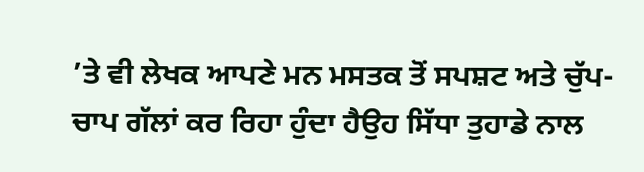’ਤੇ ਵੀ ਲੇਖਕ ਆਪਣੇ ਮਨ ਮਸਤਕ ਤੋਂ ਸਪਸ਼ਟ ਅਤੇ ਚੁੱਪ-ਚਾਪ ਗੱਲਾਂ ਕਰ ਰਿਹਾ ਹੁੰਦਾ ਹੈਉਹ ਸਿੱਧਾ ਤੁਹਾਡੇ ਨਾਲ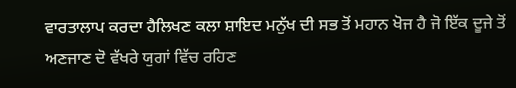ਵਾਰਤਾਲਾਪ ਕਰਦਾ ਹੈਲਿਖਣ ਕਲਾ ਸ਼ਾਇਦ ਮਨੁੱਖ ਦੀ ਸਭ ਤੋਂ ਮਹਾਨ ਖੋਜ ਹੈ ਜੋ ਇੱਕ ਦੂਜੇ ਤੋਂ ਅਣਜਾਣ ਦੋ ਵੱਖਰੇ ਯੁਗਾਂ ਵਿੱਚ ਰਹਿਣ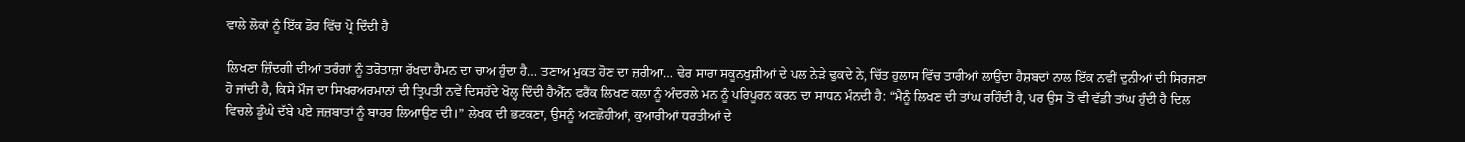ਵਾਲੇ ਲੋਕਾਂ ਨੂੰ ਇੱਕ ਡੋਰ ਵਿੱਚ ਪ੍ਰੋ ਦਿੰਦੀ ਹੈ

ਲਿਖਣਾ ਜ਼ਿੰਦਗੀ ਦੀਆਂ ਤਰੰਗਾਂ ਨੂੰ ਤਰੋਤਾਜ਼ਾ ਰੱਖਦਾ ਹੈਮਨ ਦਾ ਚਾਅ ਹੁੰਦਾ ਹੈ… ਤਣਾਅ ਮੁਕਤ ਹੋਣ ਦਾ ਜ਼ਰੀਆ… ਢੇਰ ਸਾਰਾ ਸਕੂਨਖੁਸ਼ੀਆਂ ਦੇ ਪਲ ਨੇੜੇ ਢੁਕਦੇ ਨੇ, ਚਿੱਤ ਹੁਲਾਸ ਵਿੱਚ ਤਾਰੀਆਂ ਲਾਉਂਦਾ ਹੈਸ਼ਬਦਾਂ ਨਾਲ ਇੱਕ ਨਵੀਂ ਦੁਨੀਆਂ ਦੀ ਸਿਰਜਣਾ ਹੋ ਜਾਂਦੀ ਹੈ, ਕਿਸੇ ਮੌਜ ਦਾ ਸਿਖਰਅਰਮਾਨਾਂ ਦੀ ਤ੍ਰਿਪਤੀ ਨਵੇਂ ਦਿਸਹੱਦੇ ਖੋਲ੍ਹ ਦਿੰਦੀ ਹੈਐੱਨ ਫਰੈਂਕ ਲਿਖਣ ਕਲਾ ਨੂੰ ਅੰਦਰਲੇ ਮਨ ਨੂੰ ਪਰਿਪੂਰਨ ਕਰਨ ਦਾ ਸਾਧਨ ਮੰਨਦੀ ਹੈ: “ਮੈਨੂੰ ਲਿਖਣ ਦੀ ਤਾਂਘ ਰਹਿੰਦੀ ਹੈ, ਪਰ ਉਸ ਤੋਂ ਵੀ ਵੱਡੀ ਤਾਂਘ ਹੁੰਦੀ ਹੈ ਦਿਲ ਵਿਚਲੇ ਡੂੰਘੇ ਦੱਬੇ ਪਏ ਜਜ਼ਬਾਤਾਂ ਨੂੰ ਬਾਹਰ ਲਿਆਉਣ ਦੀ।” ਲੇਖਕ ਦੀ ਭਟਕਣਾ, ਉਸਨੂੰ ਅਣਛੋਹੀਆਂ, ਕੁਆਰੀਆਂ ਧਰਤੀਆਂ ਦੇ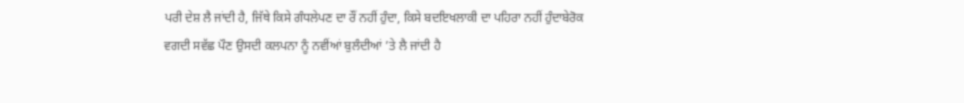ਪਰੀ ਦੇਸ਼ ਲੈ ਜਾਂਦੀ ਹੈ, ਜਿੱਥੇ ਕਿਸੇ ਗੰਧਲੇਪਣ ਦਾ ਰੌਂ ਨਹੀਂ ਹੁੰਦਾ, ਕਿਸੇ ਬਦਇਖਲਾਕੀ ਦਾ ਪਹਿਰਾ ਨਹੀਂ ਹੁੰਦਾਬੇਰੋਕ ਵਗਦੀ ਸਵੱਛ ਪੌਣ ਉਸਦੀ ਕਲਪਨਾ ਨੂੰ ਨਵੀਂਆਂ ਬੁਲੰਦੀਆਂ ’ਤੇ ਲੈ ਜਾਂਦੀ ਹੈ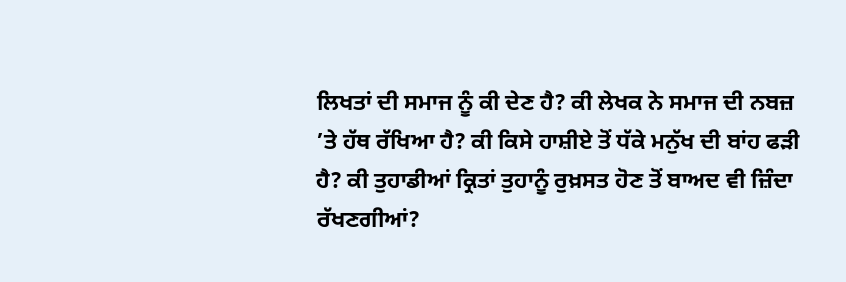ਲਿਖਤਾਂ ਦੀ ਸਮਾਜ ਨੂੰ ਕੀ ਦੇਣ ਹੈ? ਕੀ ਲੇਖਕ ਨੇ ਸਮਾਜ ਦੀ ਨਬਜ਼ ’ਤੇ ਹੱਥ ਰੱਖਿਆ ਹੈ? ਕੀ ਕਿਸੇ ਹਾਸ਼ੀਏ ਤੋਂ ਧੱਕੇ ਮਨੁੱਖ ਦੀ ਬਾਂਹ ਫੜੀ ਹੈ? ਕੀ ਤੁਹਾਡੀਆਂ ਕ੍ਰਿਤਾਂ ਤੁਹਾਨੂੰ ਰੁਖ਼ਸਤ ਹੋਣ ਤੋਂ ਬਾਅਦ ਵੀ ਜ਼ਿੰਦਾ ਰੱਖਣਗੀਆਂ?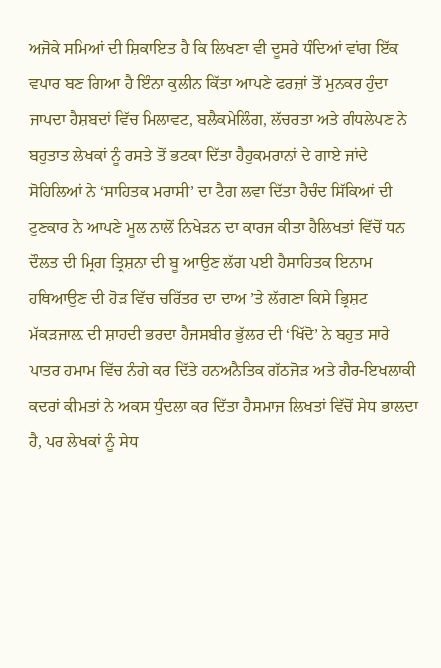ਅਜੋਕੇ ਸਮਿਆਂ ਦੀ ਸ਼ਿਕਾਇਤ ਹੈ ਕਿ ਲਿਖਣਾ ਵੀ ਦੂਸਰੇ ਧੰਦਿਆਂ ਵਾਂਗ ਇੱਕ ਵਪਾਰ ਬਣ ਗਿਆ ਹੈ ਇੰਨਾ ਕੁਲੀਨ ਕਿੱਤਾ ਆਪਣੇ ਫਰਜ਼ਾਂ ਤੋਂ ਮੁਨਕਰ ਹੁੰਦਾ ਜਾਪਦਾ ਹੈਸ਼ਬਦਾਂ ਵਿੱਚ ਮਿਲਾਵਟ, ਬਲੈਕਮੇਲਿੰਗ, ਲੱਚਰਤਾ ਅਤੇ ਗੰਧਲੇਪਣ ਨੇ ਬਹੁਤਾਤ ਲੇਖਕਾਂ ਨੂੰ ਰਸਤੇ ਤੋਂ ਭਟਕਾ ਦਿੱਤਾ ਹੈਹੁਕਮਰਾਨਾਂ ਦੇ ਗਾਏ ਜਾਂਦੇ ਸੋਹਿਲਿਆਂ ਨੇ ‘ਸਾਹਿਤਕ ਮਰਾਸੀ’ ਦਾ ਟੈਗ ਲਵਾ ਦਿੱਤਾ ਹੈਚੰਦ ਸਿੱਕਿਆਂ ਦੀ ਟੁਣਕਾਰ ਨੇ ਆਪਣੇ ਮੂਲ ਨਾਲੋਂ ਨਿਖੇੜਨ ਦਾ ਕਾਰਜ ਕੀਤਾ ਹੈਲਿਖਤਾਂ ਵਿੱਚੋਂ ਧਨ ਦੌਲਤ ਦੀ ਮ੍ਰਿਗ ਤ੍ਰਿਸ਼ਨਾ ਦੀ ਬੂ ਆਉਣ ਲੱਗ ਪਈ ਹੈਸਾਹਿਤਕ ਇਨਾਮ ਹਥਿਆਉਣ ਦੀ ਹੋੜ ਵਿੱਚ ਚਰਿੱਤਰ ਦਾ ਦਾਅ ’ਤੇ ਲੱਗਣਾ ਕਿਸੇ ਭ੍ਰਿਸ਼ਟ ਮੱਕੜਜਾਲ਼ ਦੀ ਸ਼ਾਹਦੀ ਭਰਦਾ ਹੈਜਸਬੀਰ ਭੁੱਲਰ ਦੀ ‘ਖਿੱਦੋ’ ਨੇ ਬਹੁਤ ਸਾਰੇ ਪਾਤਰ ਹਮਾਮ ਵਿੱਚ ਨੰਗੇ ਕਰ ਦਿੱਤੇ ਹਨਅਨੈਤਿਕ ਗੱਠਜੋੜ ਅਤੇ ਗੈਰ-ਇਖਲਾਕੀ ਕਦਰਾਂ ਕੀਮਤਾਂ ਨੇ ਅਕਸ ਧੁੰਦਲਾ ਕਰ ਦਿੱਤਾ ਹੈਸਮਾਜ ਲਿਖਤਾਂ ਵਿੱਚੋਂ ਸੇਧ ਭਾਲਦਾ ਹੈ, ਪਰ ਲੇਖਕਾਂ ਨੂੰ ਸੇਧ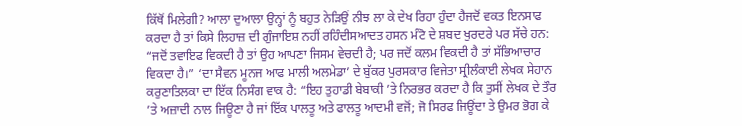ਕਿੱਥੋਂ ਮਿਲੇਗੀ? ਆਲਾ ਦੁਆਲਾ ਉਨ੍ਹਾਂ ਨੂੰ ਬਹੁਤ ਨੇੜਿਉਂ ਨੀਝ ਲਾ ਕੇ ਦੇਖ ਰਿਹਾ ਹੁੰਦਾ ਹੈਜਦੋਂ ਵਕਤ ਇਨਸਾਫ ਕਰਦਾ ਹੈ ਤਾਂ ਕਿਸੇ ਲਿਹਾਜ਼ ਦੀ ਗੁੰਜਾਇਸ਼ ਨਹੀਂ ਰਹਿੰਦੀਸਆਦਤ ਹਸਨ ਮੰਟੋ ਦੇ ਸ਼ਬਦ ਖੁਰਦਰੇ ਪਰ ਸੱਚੇ ਹਨ: “ਜਦੋਂ ਤਵਾਇਫ ਵਿਕਦੀ ਹੈ ਤਾਂ ਉਹ ਆਪਣਾ ਜਿਸਮ ਵੇਚਦੀ ਹੈ; ਪਰ ਜਦੋਂ ਕਲਮ ਵਿਕਦੀ ਹੈ ਤਾਂ ਸੱਭਿਆਚਾਰ ਵਿਕਦਾ ਹੈ।” ‘ਦਾ ਸੈਵਨ ਮੂਨਜ ਆਫ ਮਾਲੀ ਅਲਮੇਡਾ’ ਦੇ ਬੁੱਕਰ ਪੁਰਸਕਾਰ ਵਿਜੇਤਾ ਸ੍ਰੀਲੰਕਾਈ ਲੇਖਕ ਸੇਹਾਨ ਕਰੁਣਾਤਿਲਕਾ ਦਾ ਇੱਕ ਨਿਸੰਗ ਵਾਕ ਹੈ: “ਇਹ ਤੁਹਾਡੀ ਬੇਬਾਕੀ ’ਤੇ ਨਿਰਭਰ ਕਰਦਾ ਹੈ ਕਿ ਤੁਸੀਂ ਲੇਖਕ ਦੇ ਤੌਰ ’ਤੇ ਅਜ਼ਾਦੀ ਨਾਲ ਜਿਊਣਾ ਹੈ ਜਾਂ ਇੱਕ ਪਾਲਤੂ ਅਤੇ ਫਾਲਤੂ ਆਦਮੀ ਵਜੋਂ; ਜੋ ਸਿਰਫ ਜਿਊਂਦਾ ਤੇ ਉਮਰ ਭੋਗ ਕੇ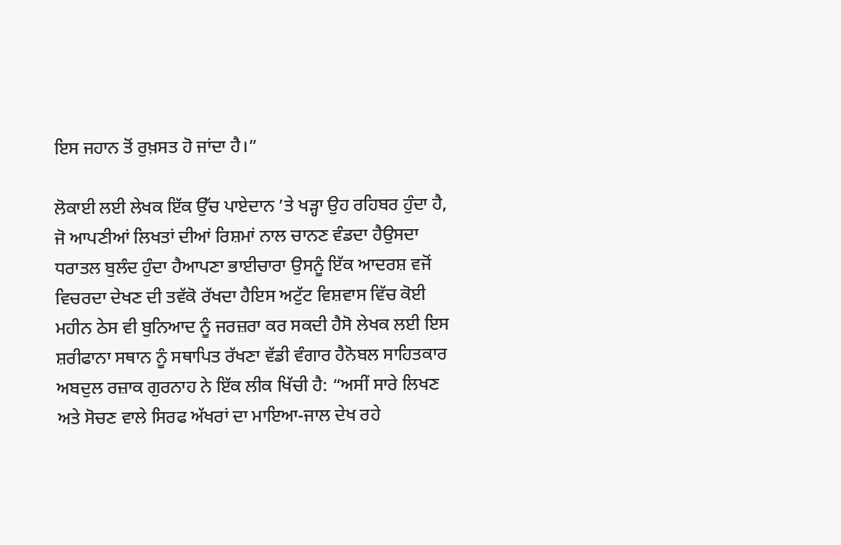ਇਸ ਜਹਾਨ ਤੋਂ ਰੁਖ਼ਸਤ ਹੋ ਜਾਂਦਾ ਹੈ।”

ਲੋਕਾਈ ਲਈ ਲੇਖਕ ਇੱਕ ਉੱਚ ਪਾਏਦਾਨ ’ਤੇ ਖੜ੍ਹਾ ਉਹ ਰਹਿਬਰ ਹੁੰਦਾ ਹੈ, ਜੋ ਆਪਣੀਆਂ ਲਿਖਤਾਂ ਦੀਆਂ ਰਿਸ਼ਮਾਂ ਨਾਲ ਚਾਨਣ ਵੰਡਦਾ ਹੈਉਸਦਾ ਧਰਾਤਲ ਬੁਲੰਦ ਹੁੰਦਾ ਹੈਆਪਣਾ ਭਾਈਚਾਰਾ ਉਸਨੂੰ ਇੱਕ ਆਦਰਸ਼ ਵਜੋਂ ਵਿਚਰਦਾ ਦੇਖਣ ਦੀ ਤਵੱਕੋ ਰੱਖਦਾ ਹੈਇਸ ਅਟੁੱਟ ਵਿਸ਼ਵਾਸ ਵਿੱਚ ਕੋਈ ਮਹੀਨ ਠੇਸ ਵੀ ਬੁਨਿਆਦ ਨੂੰ ਜਰਜ਼ਰਾ ਕਰ ਸਕਦੀ ਹੈਸੋ ਲੇਖਕ ਲਈ ਇਸ ਸ਼ਰੀਫਾਨਾ ਸਥਾਨ ਨੂੰ ਸਥਾਪਿਤ ਰੱਖਣਾ ਵੱਡੀ ਵੰਗਾਰ ਹੈਨੋਬਲ ਸਾਹਿਤਕਾਰ ਅਬਦੁਲ ਰਜ਼ਾਕ ਗੁਰਨਾਹ ਨੇ ਇੱਕ ਲੀਕ ਖਿੱਚੀ ਹੈ: “ਅਸੀਂ ਸਾਰੇ ਲਿਖਣ ਅਤੇ ਸੋਚਣ ਵਾਲੇ ਸਿਰਫ ਅੱਖਰਾਂ ਦਾ ਮਾਇਆ-ਜਾਲ ਦੇਖ ਰਹੇ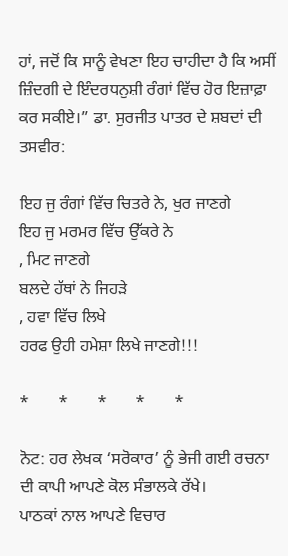ਹਾਂ, ਜਦੋਂ ਕਿ ਸਾਨੂੰ ਵੇਖਣਾ ਇਹ ਚਾਹੀਦਾ ਹੈ ਕਿ ਅਸੀਂ ਜ਼ਿੰਦਗੀ ਦੇ ਇੰਦਰਧਨੁਸ਼ੀ ਰੰਗਾਂ ਵਿੱਚ ਹੋਰ ਇਜ਼ਾਫ਼ਾ ਕਰ ਸਕੀਏ।” ਡਾ. ਸੁਰਜੀਤ ਪਾਤਰ ਦੇ ਸ਼ਬਦਾਂ ਦੀ ਤਸਵੀਰ:

ਇਹ ਜੁ ਰੰਗਾਂ ਵਿੱਚ ਚਿਤਰੇ ਨੇ, ਖੁਰ ਜਾਣਗੇ
ਇਹ ਜੁ ਮਰਮਰ ਵਿੱਚ ਉੱਕਰੇ ਨੇ
, ਮਿਟ ਜਾਣਗੇ
ਬਲਦੇ ਹੱਥਾਂ ਨੇ ਜਿਹੜੇ
, ਹਵਾ ਵਿੱਚ ਲਿਖੇ
ਹਰਫ ਉਹੀ ਹਮੇਸ਼ਾ ਲਿਖੇ ਜਾਣਗੇ!!!

*       *       *       *       *

ਨੋਟ: ਹਰ ਲੇਖਕ ‘ਸਰੋਕਾਰ’ ਨੂੰ ਭੇਜੀ ਗਈ ਰਚਨਾ ਦੀ ਕਾਪੀ ਆਪਣੇ ਕੋਲ ਸੰਭਾਲਕੇ ਰੱਖੇ।
ਪਾਠਕਾਂ ਨਾਲ ਆਪਣੇ ਵਿਚਾਰ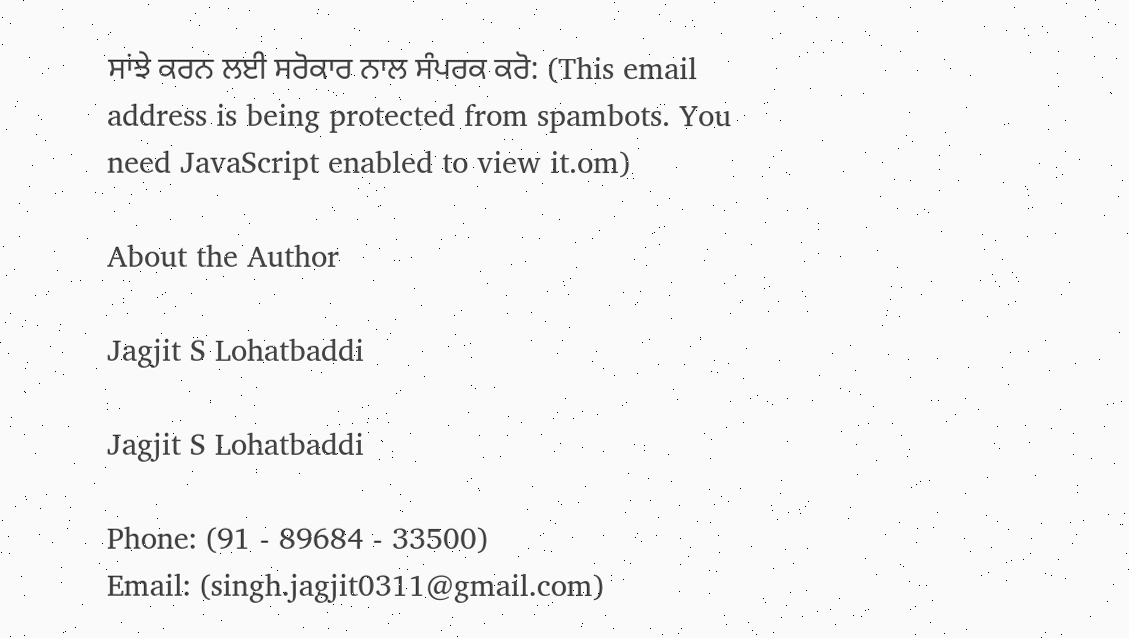ਸਾਂਝੇ ਕਰਨ ਲਈ ਸਰੋਕਾਰ ਨਾਲ ਸੰਪਰਕ ਕਰੋ: (This email address is being protected from spambots. You need JavaScript enabled to view it.om)

About the Author

Jagjit S Lohatbaddi

Jagjit S Lohatbaddi

Phone: (91 - 89684 - 33500)
Email: (singh.jagjit0311@gmail.com)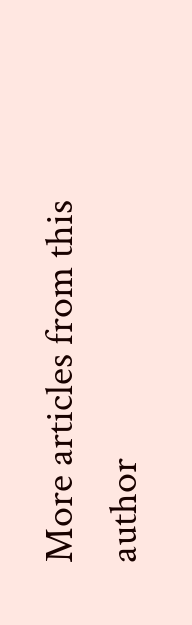More articles from this author